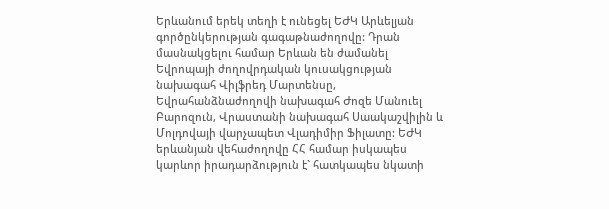Երևանում երեկ տեղի է ունեցել ԵԺԿ Արևելյան գործընկերության գագաթնաժողովը: Դրան մասնակցելու համար Երևան են ժամանել Եվրոպայի ժողովրդական կուսակցության նախագահ Վիլֆրեդ Մարտենսը, Եվրահանձնաժողովի նախագահ Ժոզե Մանուել Բարոզուն, Վրաստանի նախագահ Սաակաշվիլին և Մոլդովայի վարչապետ Վլադիմիր Ֆիլատը: ԵԺԿ երևանյան վեհաժողովը ՀՀ համար իսկապես կարևոր իրադարձություն է` հատկապես նկատի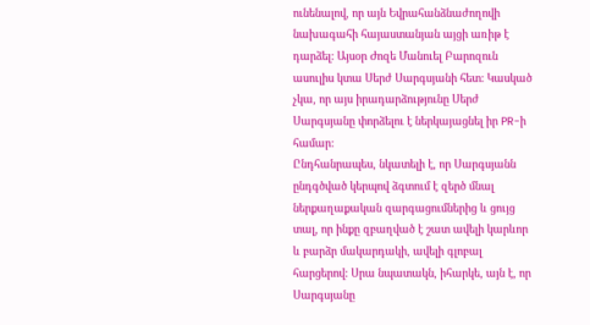ունենալով, որ այն Եվրահանձնաժողովի նախագահի հայաստանյան այցի առիթ է դարձել: Այսօր Ժոզե Մանուել Բարոզուն ասուլիս կտա Սերժ Սարգսյանի հետ: Կասկած չկա, որ այս իրադարձությունը Սերժ Սարգսյանը փորձելու է ներկայացնել իր PR-ի համար:
Ընդհանրապես, նկատելի է, որ Սարգսյանն ընդգծված կերպով ձգտում է զերծ մնալ ներքաղաքական զարգացումներից և ցույց տալ, որ ինքը զբաղված է շատ ավելի կարևոր և բարձր մակարդակի, ավելի գլոբալ հարցերով: Սրա նպատակն, իհարկե, այն է, որ Սարգսյանը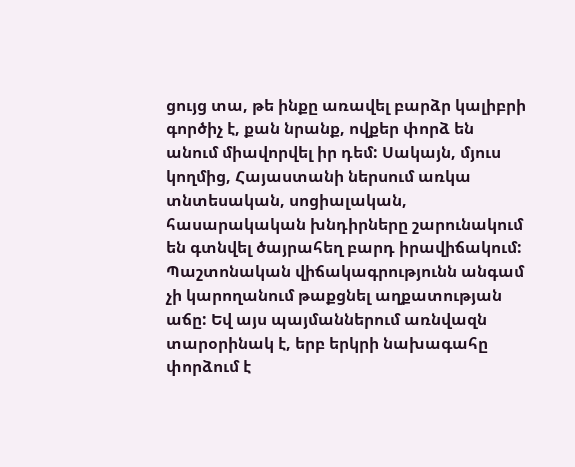ցույց տա, թե ինքը առավել բարձր կալիբրի գործիչ է, քան նրանք, ովքեր փորձ են անում միավորվել իր դեմ: Սակայն, մյուս կողմից, Հայաստանի ներսում առկա տնտեսական, սոցիալական, հասարակական խնդիրները շարունակում են գտնվել ծայրահեղ բարդ իրավիճակում: Պաշտոնական վիճակագրությունն անգամ չի կարողանում թաքցնել աղքատության աճը: Եվ այս պայմաններում առնվազն տարօրինակ է, երբ երկրի նախագահը փորձում է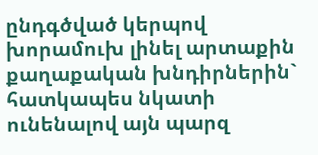ընդգծված կերպով խորամուխ լինել արտաքին քաղաքական խնդիրներին` հատկապես նկատի ունենալով այն պարզ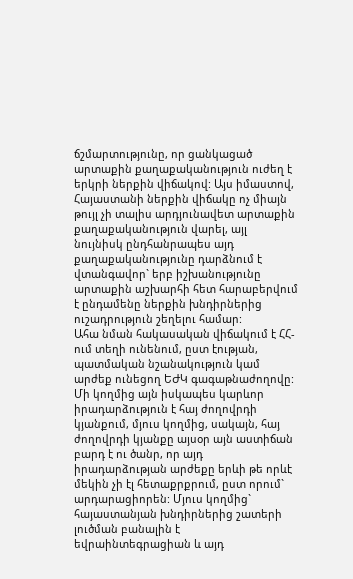ճշմարտությունը, որ ցանկացած արտաքին քաղաքականություն ուժեղ է երկրի ներքին վիճակով: Այս իմաստով, Հայաստանի ներքին վիճակը ոչ միայն թույլ չի տալիս արդյունավետ արտաքին քաղաքականություն վարել, այլ նույնիսկ ընդհանրապես այդ քաղաքականությունը դարձնում է վտանգավոր` երբ իշխանությունը արտաքին աշխարհի հետ հարաբերվում է ընդամենը ներքին խնդիրներից ուշադրություն շեղելու համար:
Ահա նման հակասական վիճակում է ՀՀ-ում տեղի ունենում, ըստ էության, պատմական նշանակություն կամ արժեք ունեցող ԵԺԿ գագաթնաժողովը: Մի կողմից այն իսկապես կարևոր իրադարձություն է հայ ժողովրդի կյանքում, մյուս կողմից, սակայն, հայ ժողովրդի կյանքը այսօր այն աստիճան բարդ է ու ծանր, որ այդ իրադարձության արժեքը երևի թե որևէ մեկին չի էլ հետաքրքրում, ըստ որում` արդարացիորեն: Մյուս կողմից` հայաստանյան խնդիրներից շատերի լուծման բանալին է եվրաինտեգրացիան և այդ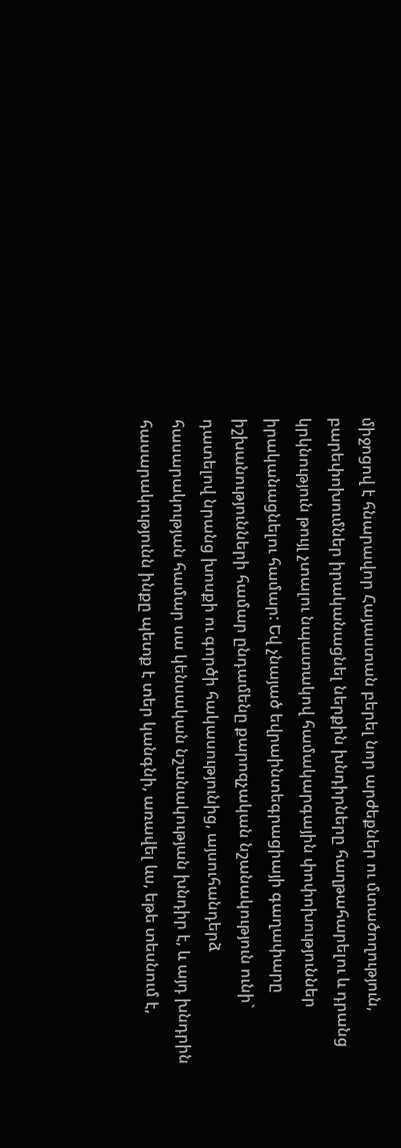միջոցով է հնարավոր Հայաստան բերել նոր արժեքներ ու մտածողություն, բարեփոխումներ իրականացնել ներքին խնդիրները հաղթահարելու և դրանց կրկնություն թույլ չտալու նպատակով համակարգային փոփոխություններ իրականացնելու համար: Եվ չնայած եվրաինտեգրացիայի գաղափարը իշխանությունների համար ընդամենը քարոզչական նշանակություն ունի` դատելով նրանց խոսքի ու գործի հակասությունից, այսուհանդերձ հասարակության համար սա կենսական նշանակության խնդիր է, և այդ խնդրին հասարակությունն ինքը պետք է տեր կանգնի, առավել ևս, եթե տեսնում է,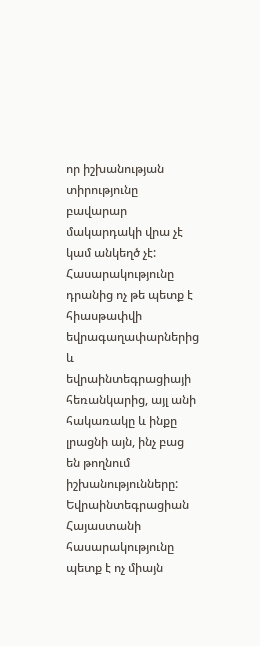որ իշխանության տիրությունը բավարար մակարդակի վրա չէ կամ անկեղծ չէ: Հասարակությունը դրանից ոչ թե պետք է հիասթափվի եվրագաղափարներից և եվրաինտեգրացիայի հեռանկարից, այլ անի հակառակը և ինքը լրացնի այն, ինչ բաց են թողնում իշխանությունները:
Եվրաինտեգրացիան Հայաստանի հասարակությունը պետք է ոչ միայն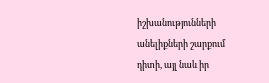իշխանությունների անելիքների շարքում դիտի, այլ նաև իր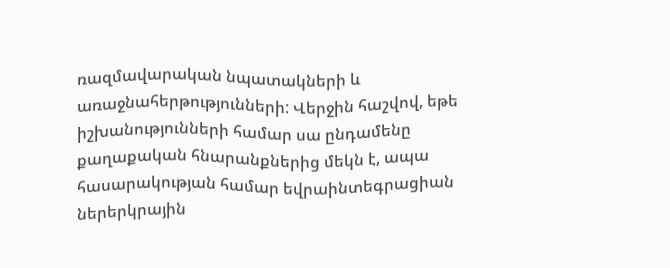ռազմավարական նպատակների և առաջնահերթությունների: Վերջին հաշվով, եթե իշխանությունների համար սա ընդամենը քաղաքական հնարանքներից մեկն է, ապա հասարակության համար եվրաինտեգրացիան ներերկրային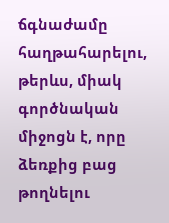ճգնաժամը հաղթահարելու, թերևս, միակ գործնական միջոցն է, որը ձեռքից բաց թողնելու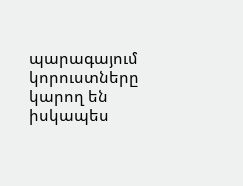պարագայում կորուստները կարող են իսկապես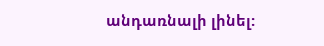անդառնալի լինել: